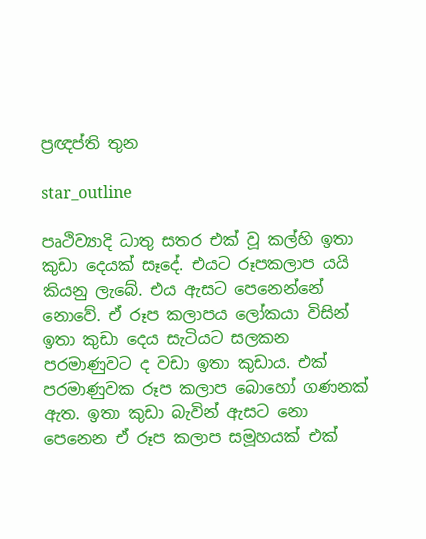ප්‍රඥප්ති තුන

star_outline

පෘථිව්‍යාදි ධාතු සතර එක් වූ කල්හි ඉතා කුඩා දෙයක් සෑදේ. එයට රූපකලාප යයි කියනු ලැබේ. එය ඇසට පෙනෙන්නේ නොවේ. ඒ රූප කලාපය ලෝකයා විසින් ඉතා කුඩා දෙය සැටියට සලකන පරමාණුවට ද වඩා ඉතා කුඩාය. එක් පරමාණුවක රූප කලාප බොහෝ ගණනක් ඇත. ඉතා කුඩා බැවින් ඇසට නො පෙනෙන ඒ රූප කලාප සමූහයක් එක්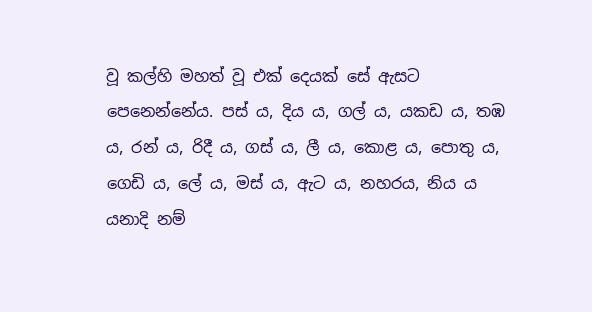වූ කල්හි මහත් වූ එක් දෙයක් සේ ඇසට පෙනෙන්නේය. පස් ය, දිය ය, ගල් ය, යකඩ ය, තඹ ය, රන් ය, රිදී ය, ගස් ය, ලී ය, කොළ ය, පොතු ය, ගෙඩි ය, ලේ ය, මස් ය, ඇට ය, නහරය, නිය ය යනාදි නම්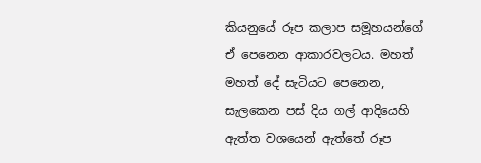කියනුයේ රූප කලාප සමූහයන්ගේ ඒ පෙනෙන ආකාරවලටය. මහත් මහත් දේ සැටියට පෙනෙන, සැලකෙන පස් දිය ගල් ආදියෙහි ඇත්ත වශයෙන් ඇත්තේ රූප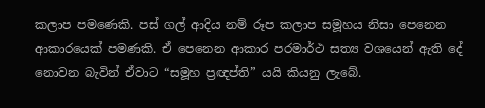කලාප පමණෙකි. පස් ගල් ආදිය නම් රූප කලාප සමූහය නිසා පෙනෙන ආකාරයෙක් පමණකි. ඒ පෙනෙන ආකාර පරමාර්ථ සත්‍ය වශයෙන් ඇති දේ නොවන බැවින් ඒවාට “සමූහ ප්‍රඥප්ති” යයි කියනු ලැබේ.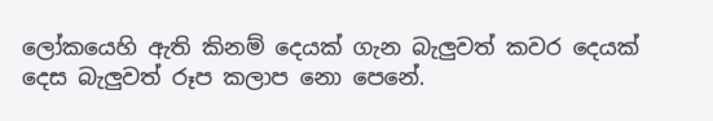ලෝකයෙහි ඇති කිනම් දෙයක් ගැන බැලුවත් කවර දෙයක් දෙස බැලුවත් රූප කලාප නො පෙනේ.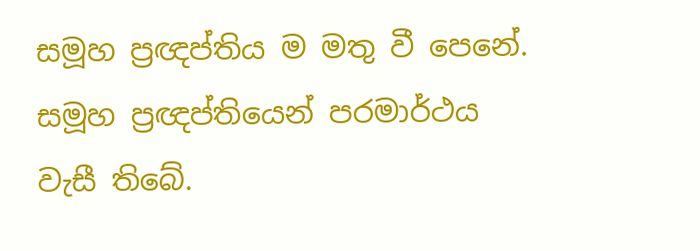සමූහ ප්‍රඥප්තිය ම මතු වී පෙනේ. සමූහ ප්‍රඥප්තියෙන් පරමාර්ථය වැසී තිබේ.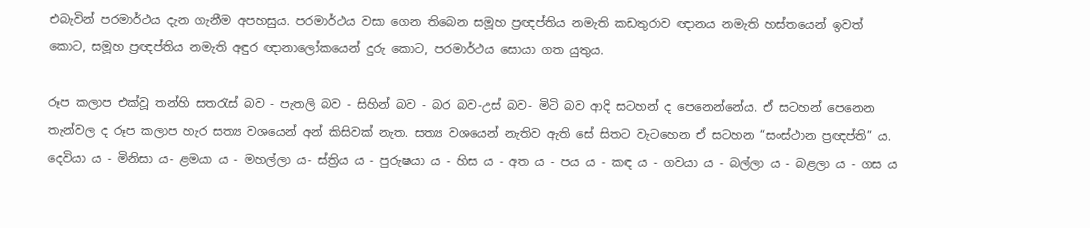එබැවින් පරමාර්ථය දැන ගැනීම අපහසුය. පරමාර්ථය වසා ගෙන තිබෙන සමූහ ප්‍රඥප්තිය නමැති කඩතුරාව ඥානය නමැති හස්තයෙන් ඉවත් කොට, සමූහ ප්‍රඥප්තිය නමැති අඳුර ඥානාලෝකයෙන් දුරු කොට, පරමාර්ථය සොයා ගත යුතුය.

රූප කලාප එක්වූ තන්හි සතරැස් බව - පැතලි බව - සිහින් බව - බර බව-උස් බව- මිටි බව ආදි සටහන් ද පෙනෙන්නේය. ඒ සටහන් පෙනෙන තැන්වල ද රූප කලාප හැර සත්‍ය වශයෙන් අන් කිසිවක් නැත. සත්‍ය වශයෙන් නැතිව ඇති සේ සිතට වැටහෙන ඒ සටහන “සංස්ථාන ප්‍රඥප්ති” ය. දෙවියා ය - මිනිසා ය- ළමයා ය - මහල්ලා ය- ස්ත්‍රිය ය - පුරුෂයා ය - හිස ය - අත ය - පය ය - කඳ ය - ගවයා ය - බල්ලා ය - බළලා ය - ගස ය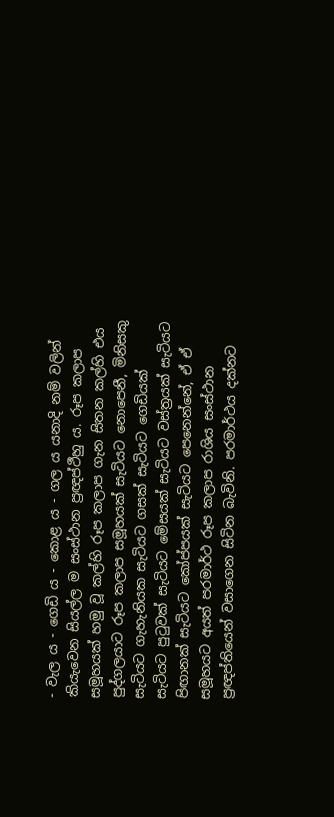- වැල ය - ගෙඩි ය - කොළ ය - ගල ය යනාදි නම් වලින් කියැවෙන සියල්ල ම සංස්ථාන ප්‍රඥප්ථීහු ය. රූප කලාප සමූහයක් හමු වූ කල්හි රූප කලාප ගැන සිතන කල්හි එය පුද්ගලයාට රූප කලාප සමූහයක් සැටියට නොපෙනී, මිනිසකු සැටියට ගැහැනියක සැටියට ගසක් සැටියට ගෙඩියක් සැටියට පුටුවක් සැටියට මේසයක් සැටියට වස්ත්‍රයක් සැටියට පිඟානක් සැටියට කෝප්පයක් සැටියට පෙනෙන්නේ, ඒ ඒ සමූහයට අයත් පරමාර්ථ රූප කලාප රාශිය සංස්ථාන ප්‍රඥප්තියෙන් වසාගෙන සිටින බැවිනි. පරමාර්ථය දක්නට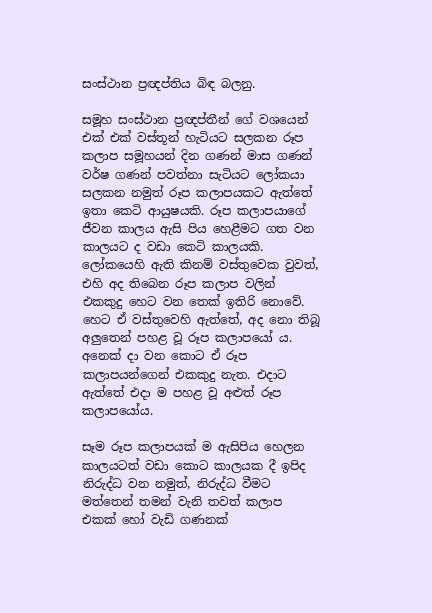සංස්ථාන ප්‍රඥප්තිය බිඳ බලනු.

සමූහ සංස්ථාන ප්‍රඥප්තීන් ගේ වශයෙන් එක් එක් වස්තූන් හැටියට සලකන රූප කලාප සමූහයන් දින ගණන් මාස ගණන් වර්ෂ ගණන් පවත්නා සැටියට ලෝකයා සලකන නමුත් රූප කලාපයකට ඇත්තේ ඉතා කෙටි ආයුෂයකි. රූප කලාපයාගේ ජීවන කාලය ඇසි පිය හෙළීමට ගත වන කාලයට ද වඩා කෙටි කාලයකි. ලෝකයෙහි ඇති කිනම් වස්තුවෙක වුවත්, එහි අද තිබෙන රූප කලාප වලින් එකකුදු හෙට වන තෙක් ඉතිරි නොවේ. හෙට ඒ වස්තුවෙහි ඇත්තේ, අද නො තිබූ අලුතෙන් පහළ වූ රූප කලාපයෝ ය. අනෙක් දා වන කොට ඒ රූප කලාපයන්ගෙන් එකකුදු නැත. එදාට ඇත්තේ එදා ම පහළ වූ අළුත් රූප කලාපයෝය.

සෑම රූප කලාපයක් ම ඇසිපිය හෙලන කාලයටත් වඩා කොට කාලයක දී ඉපිද නිරුද්ධ වන නමුත්, නිරුද්ධ වීමට මත්තෙන් තමන් වැනි තවත් කලාප එකක් හෝ වැඩි ගණනක්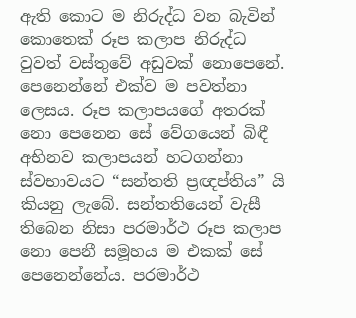ඇති කොට ම නිරුද්ධ වන බැවින් කොතෙක් රූප කලාප නිරුද්ධ වුවත් වස්තුවේ අඩුවක් නොපෙනේ. පෙනෙන්නේ එක්ව ම පවත්නා ලෙසය. රූප කලාපයගේ අතරක් නො පෙනෙන සේ වේගයෙන් බිඳී අභිනව කලාපයන් හටගන්නා ස්වභාවයට “සන්තති ප්‍රඥප්තිය” යි කියනු ලැබේ. සන්තතියෙන් වැසී තිබෙන නිසා පරමාර්ථ රූප කලාප නො පෙනී සමූහය ම එකක් සේ පෙනෙන්නේය. පරමාර්ථ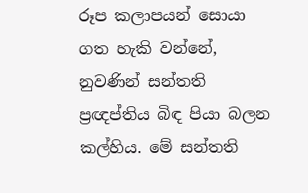රූප කලාපයන් සොයා ගත හැකි වන්නේ, නුවණින් සන්තති ප්‍රඥප්තිය බිඳ පියා බලන කල්හිය. මේ සන්තති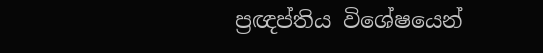ප්‍රඥප්තිය විශේෂයෙන්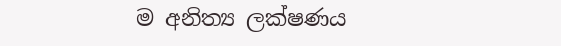ම අනිත්‍ය ලක්ෂණය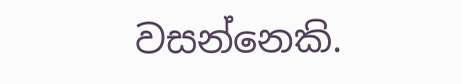වසන්නෙකි.